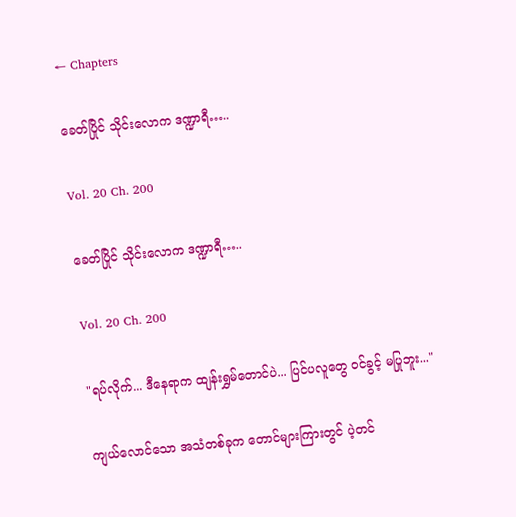← Chapters

ခေတ်ပြိုင် သိုင်းလောက ဒဏ္ဍာရီ…..

Vol. 20 Ch. 200

ခေတ်ပြိုင် သိုင်းလောက ဒဏ္ဍာရီ…..

Vol. 20 Ch. 200

"ရပ်လိုက်... ဒီနေရာက ထျန်းရွှမ်တောင်ပဲ... ပြင်ပလူတွေ ဝင်ခွင့် မပြုဘူး..."

ကျယ်လောင်သော အသံတစ်ခုက တောင်များကြားတွင် ပဲ့တင်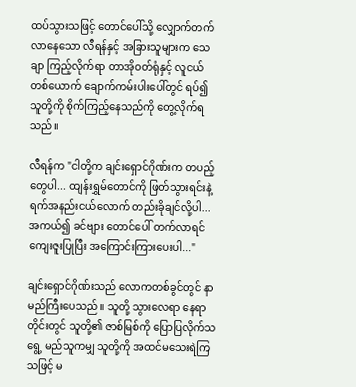ထပ်သွားသဖြင့် တောင်ပေါ်သို့ လျှောက်တက်လာနေသော လီရန်နှင့် အခြားသူများက သေချာ ကြည့်လိုက်ရာ တာအိုဝတ်ရုံနှင့် လူငယ်တစ်ယောက် ချောက်ကမ်းပါးပေါ်တွင် ရပ်၍ သူတို့ကို စိုက်ကြည့်နေသည်ကို တွေ့လိုက်ရသည်။

လီရန်က "ငါတို့က ချင်းရှောင်ဂိုဏ်းက တပည့်တွေပါ... ထျန်းရွှမ်တောင်ကို ဖြတ်သွားရင်းနဲ့ ရက်အနည်းငယ်လောက် တည်းခိုချင်လို့ပါ... အကယ်၍ ခင်ဗျား တောင်ပေါ် တက်လာရင် ကျေးဇူးပြုပြီး အကြောင်းကြားပေးပါ..."

ချင်းရှောင်ဂိုဏ်းသည် လောကတစ်ခွင်တွင် နာမည်ကြီးပေသည်။ သူတို့ သွားလေရာ နေရာတိုင်းတွင် သူတို့၏ ဇာစ်မြစ်ကို ပြောပြလိုက်သရွေ့ မည်သူကမျှ သူတို့ကို အထင်မသေးရဲကြသဖြင့် မ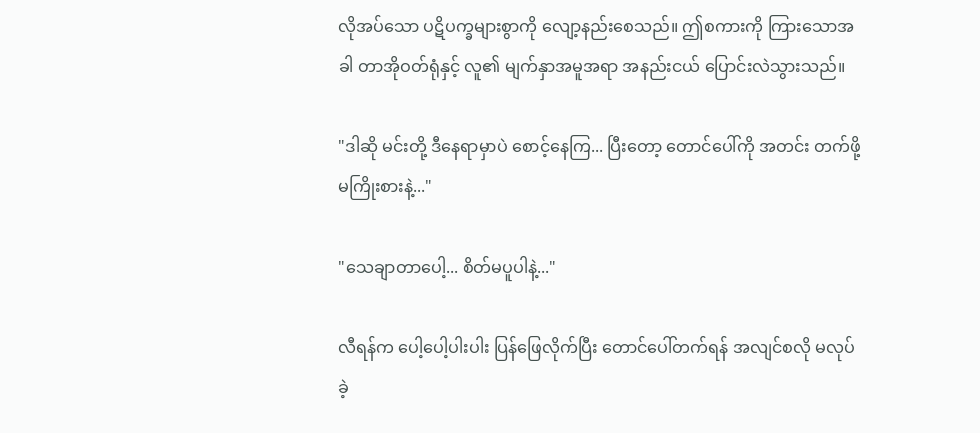လိုအပ်သော ပဋိပက္ခများစွာကို လျော့နည်းစေသည်။ ဤစကားကို ကြားသောအခါ တာအိုဝတ်ရုံနှင့် လူ၏ မျက်နှာအမူအရာ အနည်းငယ် ပြောင်းလဲသွားသည်။

"ဒါဆို မင်းတို့ ဒီနေရာမှာပဲ စောင့်နေကြ... ပြီးတော့ တောင်ပေါ်ကို အတင်း တက်ဖို့ မကြိုးစားနဲ့..."

"သေချာတာပေါ့... စိတ်မပူပါနဲ့..."

လီရန်က ပေါ့ပေါ့ပါးပါး ပြန်ဖြေလိုက်ပြီး တောင်ပေါ်တက်ရန် အလျင်စလို မလုပ်ခဲ့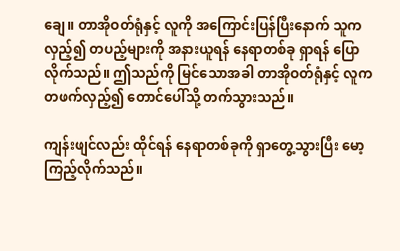ချေ။ တာအိုဝတ်ရုံနှင့် လူကို အကြောင်းပြန်ပြီးနောက် သူက လှည့်၍ တပည့်များကို အနားယူရန် နေရာတစ်ခု ရှာရန် ပြောလိုက်သည်။ ဤသည်ကို မြင်သောအခါ တာအိုဝတ်ရုံနှင့် လူက တဖက်လှည့်၍ တောင်ပေါ်သို့ တက်သွားသည်။

ကျန်းဖျင်လည်း ထိုင်ရန် နေရာတစ်ခုကို ရှာတွေ့သွားပြီး မော့ကြည့်လိုက်သည်။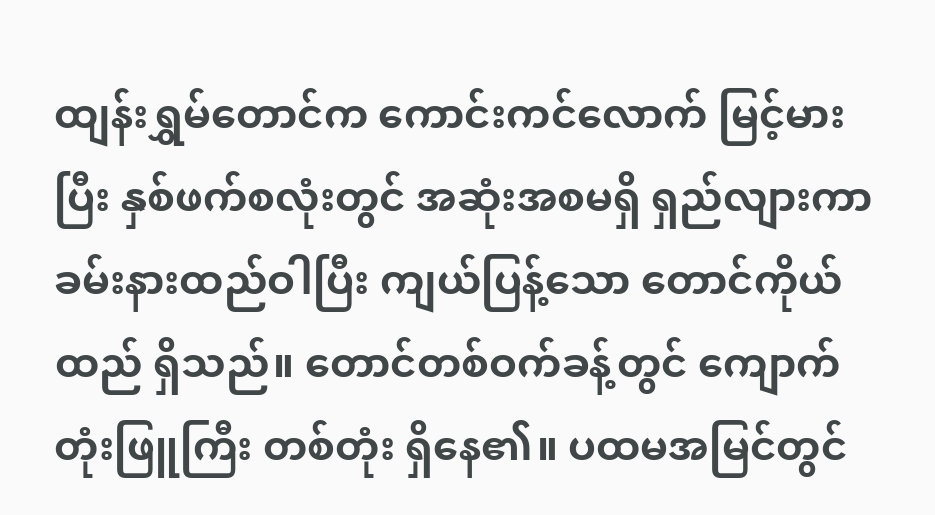ထျန်းရွှမ်တောင်က ကောင်းကင်လောက် မြင့်မားပြီး နှစ်ဖက်စလုံးတွင် အဆုံးအစမရှိ ရှည်လျားကာ ခမ်းနားထည်ဝါပြီး ကျယ်ပြန့်သော တောင်ကိုယ်ထည် ရှိသည်။ တောင်တစ်ဝက်ခန့်တွင် ကျောက်တုံးဖြူကြီး တစ်တုံး ရှိနေ၏။ ပထမအမြင်တွင်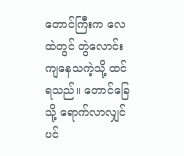တောင်ကြီးက လေထဲတွင် တွဲလောင်းကျနေသကဲ့သို့ ထင်ရသည်။ တောင်ခြေသို့ ရောက်လာလျှင်ပင်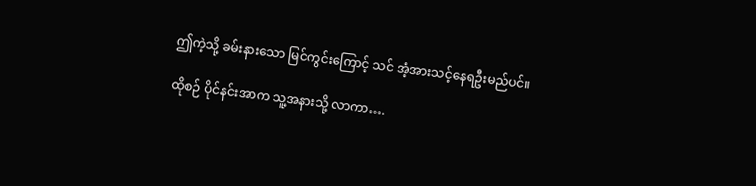ဤကဲ့သို့ ခမ်းနားသော မြင်ကွင်းကြောင့် သင် အံ့အားသင့်နေရဦးမည်ပင်။

ထိုစဉ် ပိုင်နင်းအာက သူ့အနားသို့ လာကာ….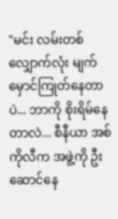"မင်း လမ်းတစ်လျှောက်လုံး မျက်မှောင်ကြုတ်နေတာပဲ... ဘာကို စိုးရိမ်နေတာလဲ... စီနီယာ အစ်ကိုလီက အဖွဲ့ကို ဦးဆောင်နေ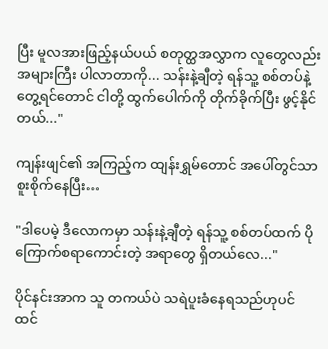ပြီး မူလအားဖြည့်နယ်ပယ် စတုတ္ထအလွှာက လူတွေလည်း အများကြီး ပါလာတာကို... သန်းနဲ့ချီတဲ့ ရန်သူ့ စစ်တပ်နဲ့ တွေ့ရင်တောင် ငါတို့ ထွက်ပေါက်ကို တိုက်ခိုက်ပြီး ဖွင့်နိုင်တယ်..."

ကျန်းဖျင်၏ အကြည့်က ထျန်းရွှမ်တောင် အပေါ်တွင်သာ စူးစိုက်နေပြီး…

"ဒါပေမဲ့ ဒီလောကမှာ သန်းနဲ့ချီတဲ့ ရန်သူ့ စစ်တပ်ထက် ပိုကြောက်စရာကောင်းတဲ့ အရာတွေ ရှိတယ်လေ..."

ပိုင်နင်းအာက သူ တကယ်ပဲ သရဲပူးခံနေရသည်ဟုပင် ထင်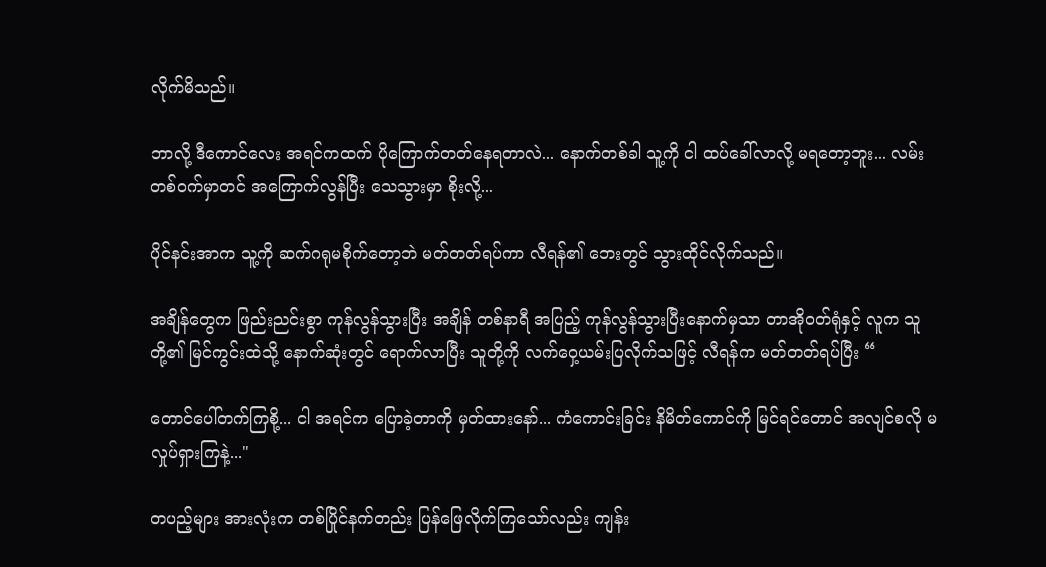လိုက်မိသည်။

ဘာလို့ ဒီကောင်လေး အရင်ကထက် ပိုကြောက်တတ်နေရတာလဲ... နောက်တစ်ခါ သူ့ကို ငါ ထပ်ခေါ်လာလို့ မရတော့ဘူး... လမ်းတစ်ဝက်မှာတင် အကြောက်လွန်ပြီး သေသွားမှာ စိုးလို့...

ပိုင်နင်းအာက သူ့ကို ဆက်ဂရုမစိုက်တော့ဘဲ မတ်တတ်ရပ်ကာ လီရန်၏ ဘေးတွင် သွားထိုင်လိုက်သည်။

အချိန်တွေက ဖြည်းညင်းစွာ ကုန်လွန်သွားပြီး အချိန် တစ်နာရီ အပြည့် ကုန်လွန်သွားပြီးနောက်မှသာ တာအိုဝတ်ရုံနှင့် လူက သူတို့၏ မြင်ကွင်းထဲသို့ နောက်ဆုံးတွင် ရောက်လာပြီး သူတို့ကို လက်ဝှေ့ယမ်းပြလိုက်သဖြင့် လီရန်က မတ်တတ်ရပ်ပြီး “

တောင်ပေါ်တက်ကြစို့... ငါ အရင်က ပြောခဲ့တာကို မှတ်ထားနော်... ကံကောင်းခြင်း နိမိတ်ကောင်ကို မြင်ရင်တောင် အလျင်စလို မလှုပ်ရှားကြနဲ့..."

တပည့်များ အားလုံးက တစ်ပြိုင်နက်တည်း ပြန်ဖြေလိုက်ကြသော်လည်း ကျန်း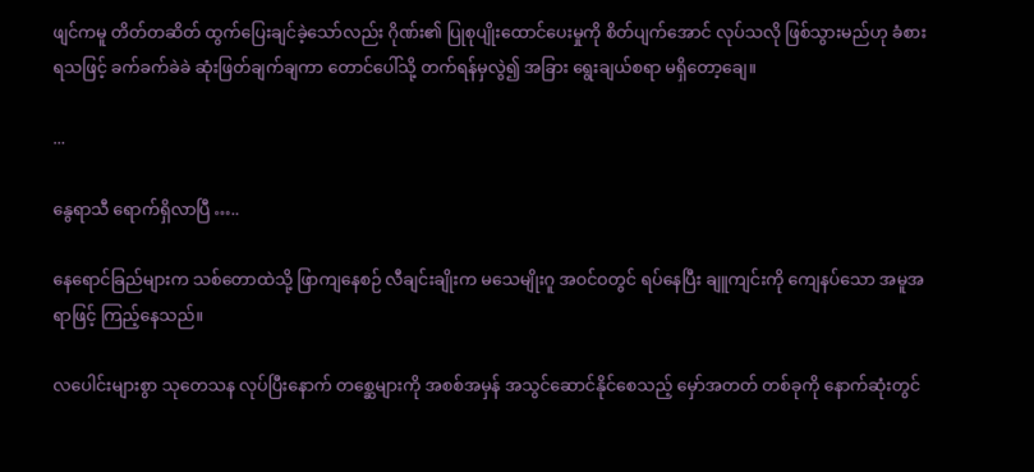ဖျင်ကမူ တိတ်တဆိတ် ထွက်ပြေးချင်ခဲ့သော်လည်း ဂိုဏ်း၏ ပြုစုပျိုးထောင်ပေးမှုကို စိတ်ပျက်အောင် လုပ်သလို ဖြစ်သွားမည်ဟု ခံစားရသဖြင့် ခက်ခက်ခဲခဲ ဆုံးဖြတ်ချက်ချကာ တောင်ပေါ်သို့ တက်ရန်မှလွဲ၍ အခြား ရွေးချယ်စရာ မရှိတော့ချေ။

...

နွေရာသီ ရောက်ရှိလာပြီ …..

နေရောင်ခြည်များက သစ်တောထဲသို့ ဖြာကျနေစဉ် လီချင်းချိုးက မသေမျိုးဂူ အဝင်ဝတွင် ရပ်နေပြီး ချူကျင်းကို ကျေနပ်သော အမူအရာဖြင့် ကြည့်နေသည်။

လပေါင်းများစွာ သုတေသန လုပ်ပြီးနောက် တစ္ဆေများကို အစစ်အမှန် အသွင်ဆောင်နိုင်စေသည့် မှော်အတတ် တစ်ခုကို နောက်ဆုံးတွင်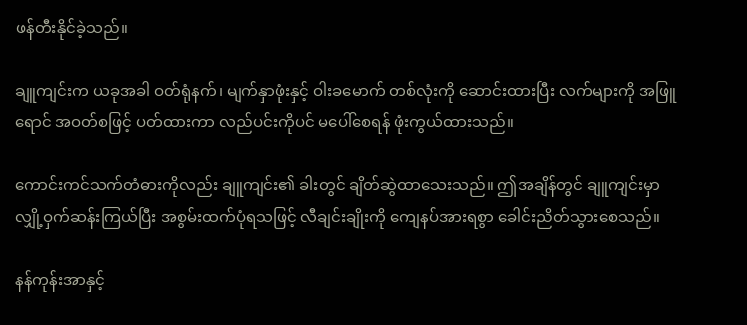ဖန်တီးနိုင်ခဲ့သည်။

ချူကျင်းက ယခုအခါ ဝတ်ရုံနက်၊ မျက်နှာဖုံးနှင့် ဝါးခမောက် တစ်လုံးကို ဆောင်းထားပြီး လက်များကို အဖြူရောင် အဝတ်စဖြင့် ပတ်ထားကာ လည်ပင်းကိုပင် မပေါ်စေရန် ဖုံးကွယ်ထားသည်။

ကောင်းကင်သက်တံဓားကိုလည်း ချူကျင်း၏ ခါးတွင် ချိတ်ဆွဲထာသေးသည်။ ဤအချိန်တွင် ချူကျင်းမှာ လျှို့ဝှက်ဆန်းကြယ်ပြီး အစွမ်းထက်ပုံရသဖြင့် လီချင်းချိုးကို ကျေနပ်အားရစွာ ခေါင်းညိတ်သွားစေသည်။

နန်ကုန်းအာနှင့်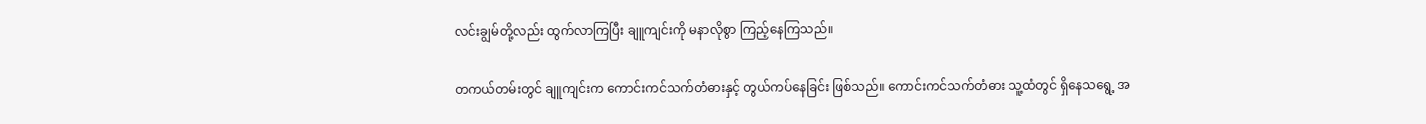လင်းချွမ်တို့လည်း ထွက်လာကြပြီး ချူကျင်းကို မနာလိုစွာ ကြည့်နေကြသည်။

တကယ်တမ်းတွင် ချူကျင်းက ကောင်းကင်သက်တံဓားနှင့် တွယ်ကပ်နေခြင်း ဖြစ်သည်။ ကောင်းကင်သက်တံဓား သူ့ထံတွင် ရှိနေသရွေ့ အ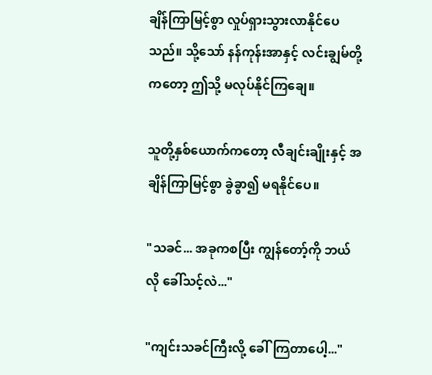ချိန်ကြာမြင့်စွာ လှုပ်ရှားသွားလာနိုင်ပေသည်။ သို့သော် နန်ကုန်းအာနှင့် လင်းချွမ်တို့ကတော့ ဤသို့ မလုပ်နိုင်ကြချေ။

သူတို့နှစ်ယောက်ကတော့ လီချင်းချိုးနှင့် အချိန်ကြာမြင့်စွာ ခွဲခွာ၍ မရနိုင်ပေ။

"သခင်... အခုကစပြီး ကျွန်တော့်ကို ဘယ်လို ခေါ်သင့်လဲ..."

"ကျင်းသခင်ကြီးလို့ ခေါ်ကြတာပေါ့..."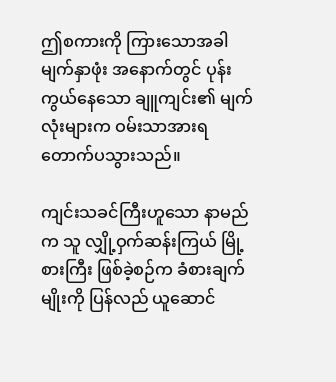ဤစကားကို ကြားသောအခါ မျက်နှာဖုံး အနောက်တွင် ပုန်းကွယ်နေသော ချူကျင်း၏ မျက်လုံးများက ဝမ်းသာအားရ တောက်ပသွားသည်။

ကျင်းသခင်ကြီးဟူသော နာမည်က သူ လျှို့ဝှက်ဆန်းကြယ် မြို့စားကြီး ဖြစ်ခဲ့စဉ်က ခံစားချက်မျိုးကို ပြန်လည် ယူဆောင်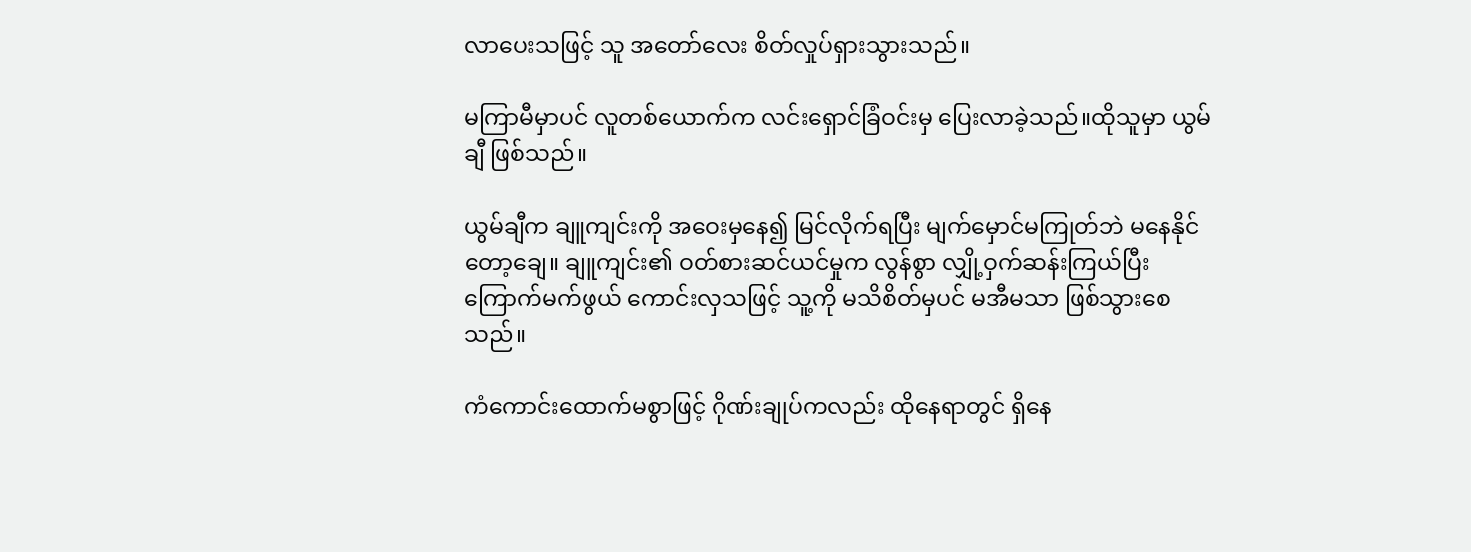လာပေးသဖြင့် သူ အတော်လေး စိတ်လှုပ်ရှားသွားသည်။

မကြာမီမှာပင် လူတစ်ယောက်က လင်းရှောင်ခြံဝင်းမှ ပြေးလာခဲ့သည်။ထိုသူမှာ ယွမ်ချီ ဖြစ်သည်။

ယွမ်ချီက ချူကျင်းကို အဝေးမှနေ၍ မြင်လိုက်ရပြီး မျက်မှောင်မကြုတ်ဘဲ မနေနိုင်တော့ချေ။ ချူကျင်း၏ ဝတ်စားဆင်ယင်မှုက လွန်စွာ လျှို့ဝှက်ဆန်းကြယ်ပြီး ကြောက်မက်ဖွယ် ကောင်းလှသဖြင့် သူ့ကို မသိစိတ်မှပင် မအီမသာ ဖြစ်သွားစေသည်။

ကံကောင်းထောက်မစွာဖြင့် ဂိုဏ်းချုပ်ကလည်း ထိုနေရာတွင် ရှိနေ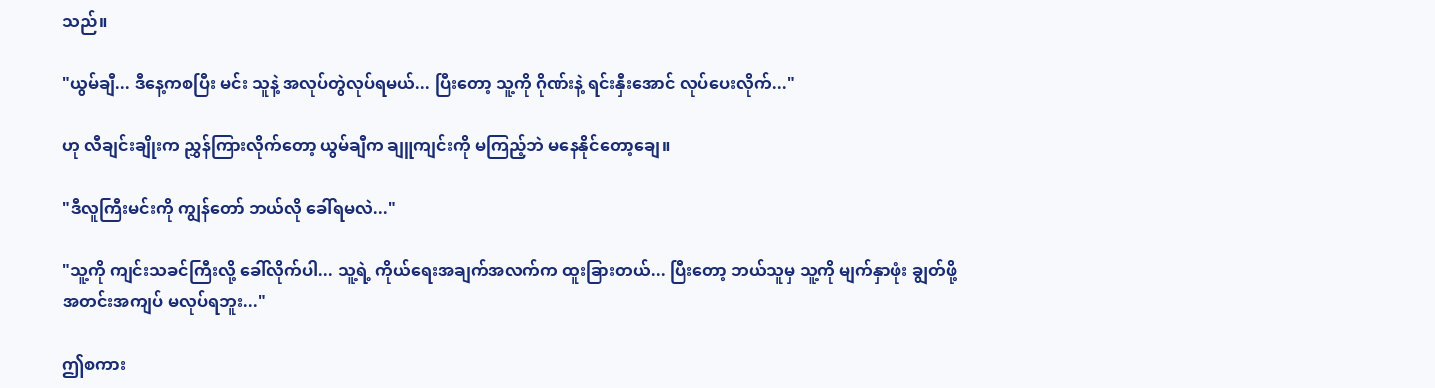သည်။

"ယွမ်ချီ... ဒီနေ့ကစပြီး မင်း သူနဲ့ အလုပ်တွဲလုပ်ရမယ်... ပြီးတော့ သူ့ကို ဂိုဏ်းနဲ့ ရင်းနှီးအောင် လုပ်ပေးလိုက်..."

ဟု လီချင်းချိုးက ညွှန်ကြားလိုက်တော့ ယွမ်ချီက ချူကျင်းကို မကြည့်ဘဲ မနေနိုင်တော့ချေ။

"ဒီလူကြီးမင်းကို ကျွန်တော် ဘယ်လို ခေါ်ရမလဲ..."

"သူ့ကို ကျင်းသခင်ကြီးလို့ ခေါ်လိုက်ပါ... သူ့ရဲ့ ကိုယ်ရေးအချက်အလက်က ထူးခြားတယ်... ပြီးတော့ ဘယ်သူမှ သူ့ကို မျက်နှာဖုံး ချွတ်ဖို့ အတင်းအကျပ် မလုပ်ရဘူး..."

ဤစကား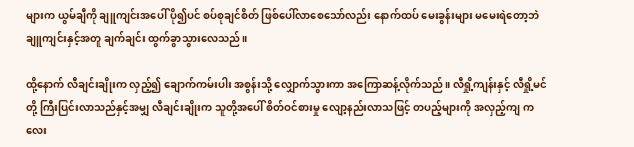များက ယွမ်ချီကို ချူကျင်းအပေါ် ပို၍ပင် စပ်စုချင်စိတ် ဖြစ်ပေါ်လာစေသော်လည်း နောက်ထပ် မေးခွန်းများ မမေးရဲတော့ဘဲ ချူကျင်းနှင့်အတူ ချက်ချင်း ထွက်ခွာသွားလေသည်။

ထို့နောက် လီချင်းချိုးက လှည့်၍ ချောက်ကမ်းပါး အစွန်းသို့ လျှောက်သွားကာ အကြောဆန့်လိုက်သည်။ လီရှို့ကျန်းနှင့် လီရှို့မင်တို့ ကြီးပြင်းလာသည်နှင့်အမျှ လီချင်းချိုးက သူတို့အပေါ် စိတ်ဝင်စားမှု လျော့နည်းလာသဖြင့် တပည့်များကို အလှည့်ကျ ကလေး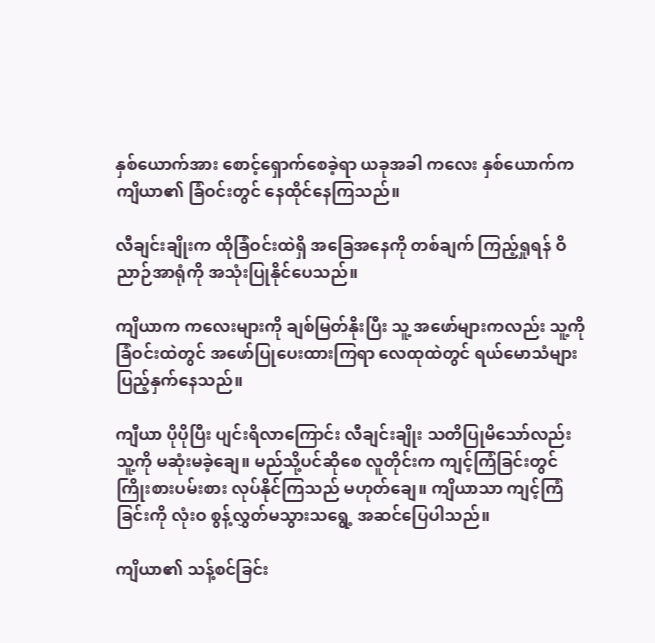နှစ်ယောက်အား စောင့်ရှောက်စေခဲ့ရာ ယခုအခါ ကလေး နှစ်ယောက်က ကျိယာ၏ ခြံဝင်းတွင် နေထိုင်နေကြသည်။

လီချင်းချိုးက ထိုခြံဝင်းထဲရှိ အခြေအနေကို တစ်ချက် ကြည့်ရှုရန် ဝိညာဉ်အာရုံကို အသုံးပြုနိုင်ပေသည်။

ကျိယာက ကလေးများကို ချစ်မြတ်နိုးပြီး သူ့ အဖော်များကလည်း သူ့ကို ခြံဝင်းထဲတွင် အဖော်ပြုပေးထားကြရာ လေထုထဲတွင် ရယ်မောသံများ ပြည့်နှက်နေသည်။

ကျီယာ ပိုပိုပြီး ပျင်းရိလာကြောင်း လီချင်းချိုး သတိပြုမိသော်လည်း သူ့ကို မဆုံးမခဲ့ချေ။ မည်သို့ပင်ဆိုစေ လူတိုင်းက ကျင့်ကြံခြင်းတွင် ကြိုးစားပမ်းစား လုပ်နိုင်ကြသည် မဟုတ်ချေ။ ကျိယာသာ ကျင့်ကြံခြင်းကို လုံးဝ စွန့်လွှတ်မသွားသရွေ့ အဆင်ပြေပါသည်။

ကျိယာ၏ သန့်စင်ခြင်း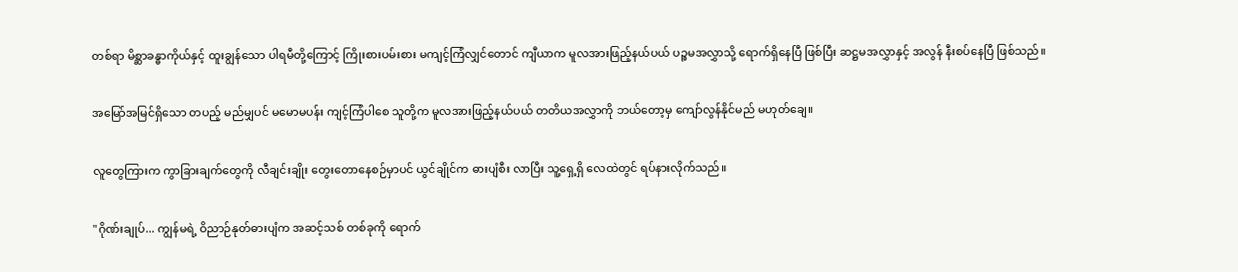တစ်ရာ မိစ္ဆာခန္ဓာကိုယ်နှင့် ထူးချွန်သော ပါရမီတို့ကြောင့် ကြိုးစားပမ်းစား မကျင့်ကြံလျှင်တောင် ကျီယာက မူလအားဖြည့်နယ်ပယ် ပဉ္စမအလွှာသို့ ရောက်ရှိနေပြီ ဖြစ်ပြီး ဆဋ္ဌမအလွှာနှင့် အလွန် နီးစပ်နေပြီ ဖြစ်သည်။

အမြော်အမြင်ရှိသော တပည့် မည်မျှပင် မမောမပန်း ကျင့်ကြံပါစေ သူတို့က မူလအားဖြည့်နယ်ပယ် တတိယအလွှာကို ဘယ်တော့မှ ကျော်လွန်နိုင်မည် မဟုတ်ချေ။

လူတွေကြားက ကွာခြားချက်တွေကို လီချင်းချိုး တွေးတောနေစဉ်မှာပင် ယွင်ချိုင်က ဓားပျံစီး လာပြီး သူ့ရှေ့ရှိ လေထဲတွင် ရပ်နားလိုက်သည်။

"ဂိုဏ်းချုပ်... ကျွန်မရဲ့ ဝိညာဉ်နုတ်ဓားပျံက အဆင့်သစ် တစ်ခုကို ရောက်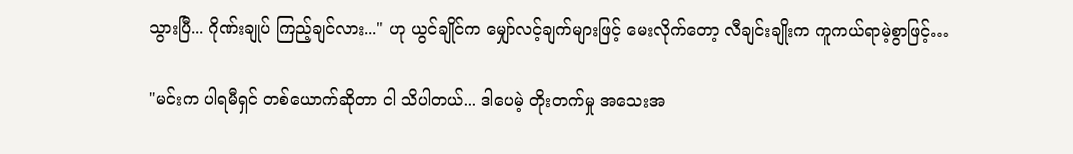သွားပြီ... ဂိုဏ်းချုပ် ကြည့်ချင်လား..." ဟု ယွင်ချိုင်က မျှော်လင့်ချက်များဖြင့် မေးလိုက်တော့ လီချင်းချိုးက ကူကယ်ရာမဲ့စွာဖြင့်…

"မင်းက ပါရမီရှင် တစ်ယောက်ဆိုတာ ငါ သိပါတယ်... ဒါပေမဲ့ တိုးတက်မှု အသေးအ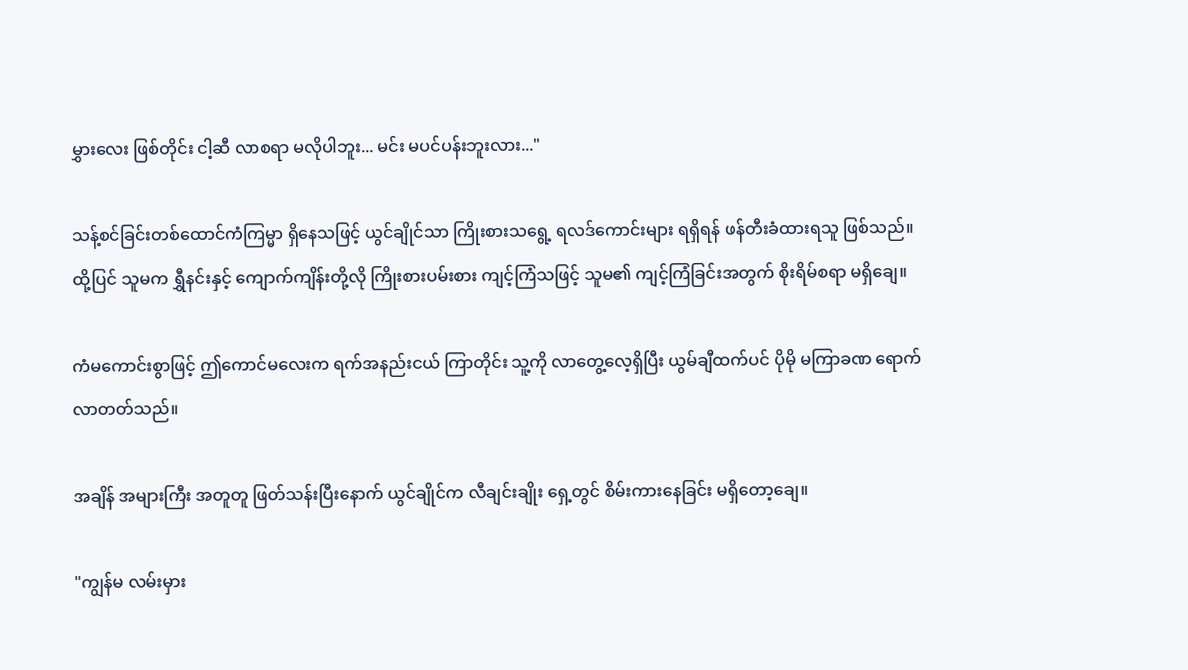မွှားလေး ဖြစ်တိုင်း ငါ့ဆီ လာစရာ မလိုပါဘူး... မင်း မပင်ပန်းဘူးလား..."

သန့်စင်ခြင်းတစ်ထောင်ကံကြမ္မာ ရှိနေသဖြင့် ယွင်ချိုင်သာ ကြိုးစားသရွေ့ ရလဒ်ကောင်းများ ရရှိရန် ဖန်တီးခံထားရသူ ဖြစ်သည်။ ထို့ပြင် သူမက ရွှီနင်းနှင့် ကျောက်ကျိန်းတို့လို ကြိုးစားပမ်းစား ကျင့်ကြံသဖြင့် သူမ၏ ကျင့်ကြံခြင်းအတွက် စိုးရိမ်စရာ မရှိချေ။

ကံမကောင်းစွာဖြင့် ဤကောင်မလေးက ရက်အနည်းငယ် ကြာတိုင်း သူ့ကို လာတွေ့လေ့ရှိပြီး ယွမ်ချီထက်ပင် ပိုမို မကြာခဏ ရောက်လာတတ်သည်။

အချိန် အများကြီး အတူတူ ဖြတ်သန်းပြီးနောက် ယွင်ချိုင်က လီချင်းချိုး ရှေ့တွင် စိမ်းကားနေခြင်း မရှိတော့ချေ။

"ကျွန်မ လမ်းမှား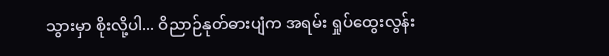သွားမှာ စိုးလို့ပါ... ဝိညာဉ်နုတ်ဓားပျံက အရမ်း ရှုပ်ထွေးလွန်း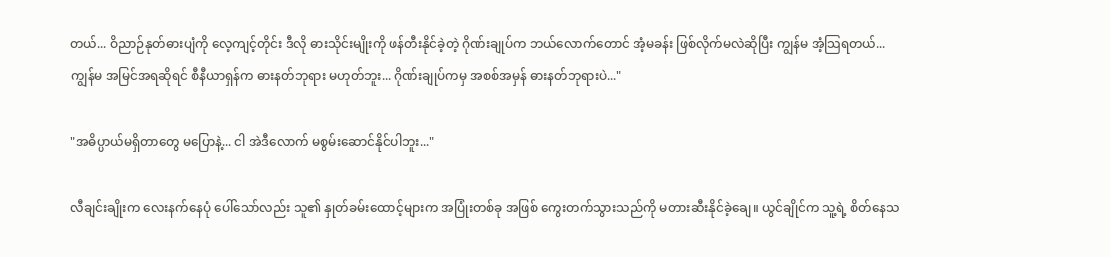တယ်... ဝိညာဉ်နုတ်ဓားပျံကို လေ့ကျင့်တိုင်း ဒီလို ဓားသိုင်းမျိုးကို ဖန်တီးနိုင်ခဲ့တဲ့ ဂိုဏ်းချုပ်က ဘယ်လောက်တောင် အံ့မခန်း ဖြစ်လိုက်မလဲဆိုပြီး ကျွန်မ အံ့သြရတယ်... ကျွန်မ အမြင်အရဆိုရင် စီနီယာရှန်က ဓားနတ်ဘုရား မဟုတ်ဘူး... ဂိုဏ်းချုပ်ကမှ အစစ်အမှန် ဓားနတ်ဘုရားပဲ..."

"အဓိပ္ပာယ်မရှိတာတွေ မပြောနဲ့... ငါ အဲဒီလောက် မစွမ်းဆောင်နိုင်ပါဘူး..."

လီချင်းချိုးက လေးနက်နေပုံ ပေါ်သော်လည်း သူ၏ နှုတ်ခမ်းထောင့်များက အပြုံးတစ်ခု အဖြစ် ကွေးတက်သွားသည်ကို မတားဆီးနိုင်ခဲ့ချေ။ ယွင်ချိုင်က သူ့ရဲ့ စိတ်နေသ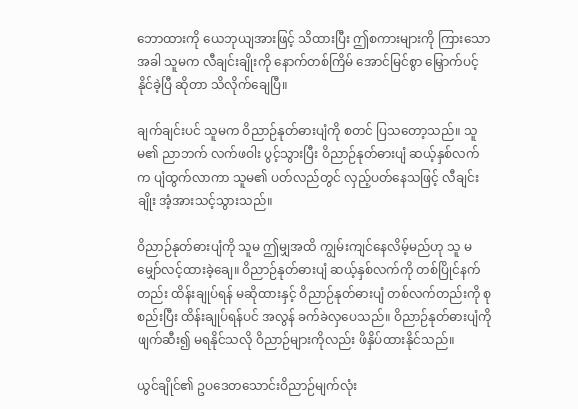ဘောထားကို ယေဘုယျအားဖြင့် သိထားပြီး ဤစကားများကို ကြားသောအခါ သူမက လီချင်းချိုးကို နောက်တစ်ကြိမ် အောင်မြင်စွာ မြှောက်ပင့်နိုင်ခဲ့ပြီ ဆိုတာ သိလိုက်ချေပြီ။

ချက်ချင်းပင် သူမက ဝိညာဉ်နုတ်ဓားပျံကို စတင် ပြသတော့သည်။ သူမ၏ ညာဘက် လက်ဖဝါး ပွင့်သွားပြီး ဝိညာဉ်နုတ်ဓားပျံ ဆယ့်နှစ်လက်က ပျံထွက်လာကာ သူမ၏ ပတ်လည်တွင် လှည့်ပတ်နေသဖြင့် လီချင်းချိုး အံ့အားသင့်သွားသည်။

ဝိညာဉ်နုတ်ဓားပျံကို သူမ ဤမျှအထိ ကျွမ်းကျင်နေလိမ့်မည်ဟု သူ မမျှော်လင့်ထားခဲ့ချေ။ ဝိညာဉ်နုတ်ဓားပျံ ဆယ့်နှစ်လက်ကို တစ်ပြိုင်နက်တည်း ထိန်းချုပ်ရန် မဆိုထားနှင့် ဝိညာဉ်နုတ်ဓားပျံ တစ်လက်တည်းကို စုစည်းပြီး ထိန်းချုပ်ရန်ပင် အလွန် ခက်ခဲလှပေသည်။ ဝိညာဉ်နုတ်ဓားပျံကို ဖျက်ဆီး၍ မရနိုင်သလို ဝိညာဉ်များကိုလည်း ဖိနှိပ်ထားနိုင်သည်။

ယွင်ချိုင်၏ ဥပဒေတသောင်းဝိညာဉ်မျက်လုံး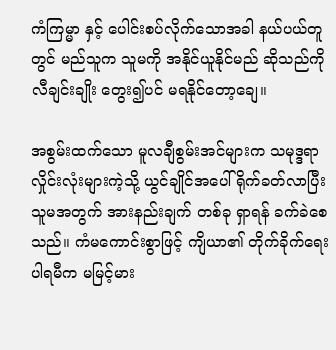ကံကြမ္မာ နှင့် ပေါင်းစပ်လိုက်သောအခါ နယ်ပယ်တူတွင် မည်သူက သူမကို အနိုင်ယူနိုင်မည် ဆိုသည်ကို လီချင်းချိုး တွေး၍ပင် မရနိုင်တော့ချေ။

အစွမ်းထက်သော မူလချီစွမ်းအင်များက သမုဒ္ဒရာ လှိုင်းလုံးများကဲ့သို့ ယွင်ချိုင်အပေါ် ရိုက်ခတ်လာပြီး သူမအတွက် အားနည်းချက် တစ်ခု ရှာရန် ခက်ခဲစေသည်။ ကံမကောင်းစွာဖြင့် ကျိယာ၏ တိုက်ခိုက်ရေး ပါရမီက မမြင့်မား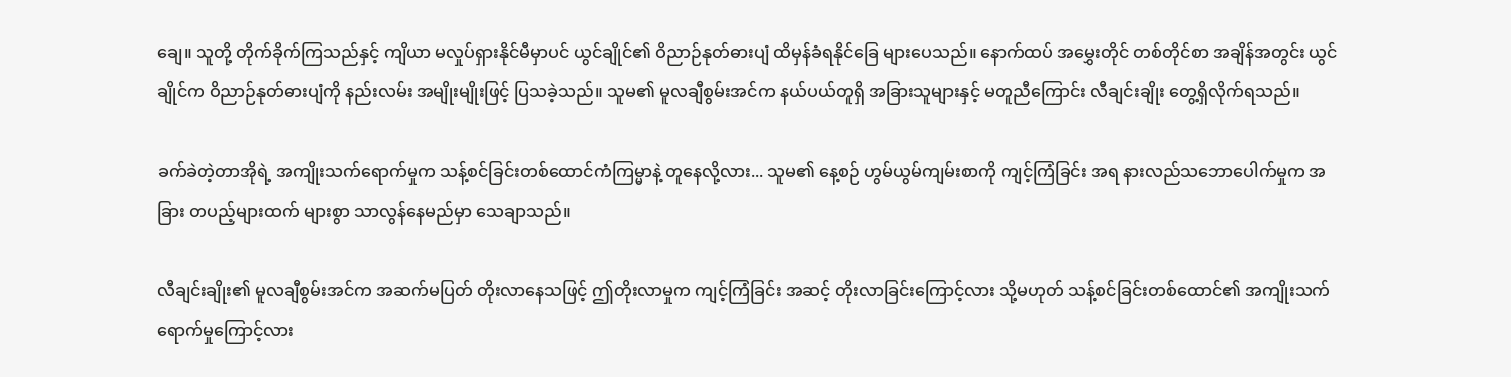ချေ။ သူတို့ တိုက်ခိုက်ကြသည်နှင့် ကျိယာ မလှုပ်ရှားနိုင်မီမှာပင် ယွင်ချိုင်၏ ဝိညာဉ်နုတ်ဓားပျံ ထိမှန်ခံရနိုင်ခြေ များပေသည်။ နောက်ထပ် အမွှေးတိုင် တစ်တိုင်စာ အချိန်အတွင်း ယွင်ချိုင်က ဝိညာဉ်နုတ်ဓားပျံကို နည်းလမ်း အမျိုးမျိုးဖြင့် ပြသခဲ့သည်။ သူမ၏ မူလချီစွမ်းအင်က နယ်ပယ်တူရှိ အခြားသူများနှင့် မတူညီကြောင်း လီချင်းချိုး တွေ့ရှိလိုက်ရသည်။

ခက်ခဲတဲ့တာအိုရဲ့ အကျိုးသက်ရောက်မှုက သန့်စင်ခြင်းတစ်ထောင်ကံကြမ္မာနဲ့ တူနေလို့လား... သူမ၏ နေ့စဉ် ဟွမ်ယွမ်ကျမ်းစာကို ကျင့်ကြံခြင်း အရ နားလည်သဘောပေါက်မှုက အခြား တပည့်များထက် များစွာ သာလွန်နေမည်မှာ သေချာသည်။

လီချင်းချိုး၏ မူလချီစွမ်းအင်က အဆက်မပြတ် တိုးလာနေသဖြင့် ဤတိုးလာမှုက ကျင့်ကြံခြင်း အဆင့် တိုးလာခြင်းကြောင့်လား သို့မဟုတ် သန့်စင်ခြင်းတစ်ထောင်၏ အကျိုးသက်ရောက်မှုကြောင့်လား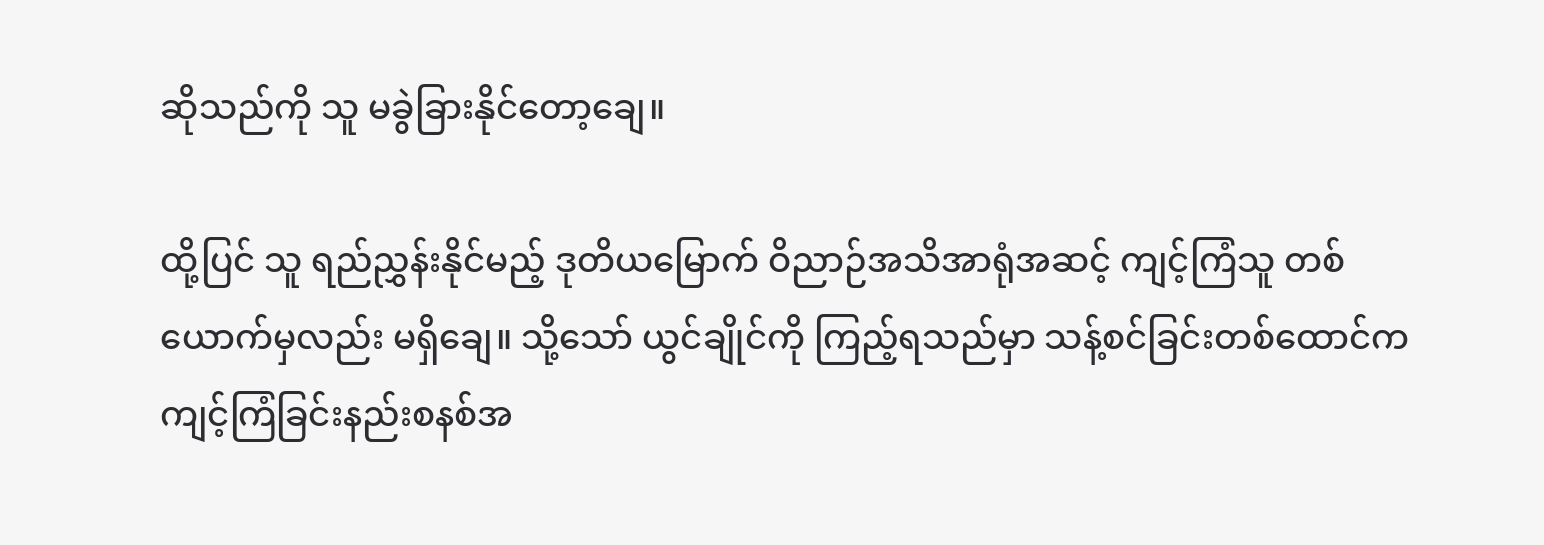ဆိုသည်ကို သူ မခွဲခြားနိုင်တော့ချေ။

ထို့ပြင် သူ ရည်ညွှန်းနိုင်မည့် ဒုတိယမြောက် ဝိညာဉ်အသိအာရုံအဆင့် ကျင့်ကြံသူ တစ်ယောက်မှလည်း မရှိချေ။ သို့သော် ယွင်ချိုင်ကို ကြည့်ရသည်မှာ သန့်စင်ခြင်းတစ်ထောင်က ကျင့်ကြံခြင်းနည်းစနစ်အ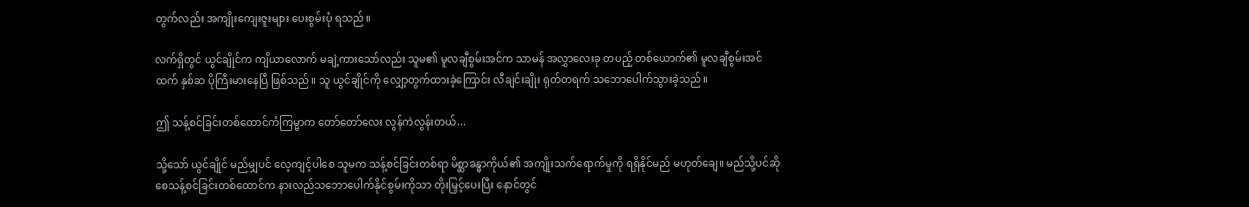တွက်လည်း အကျိုးကျေးဇူးများ ပေးစွမ်းပုံ ရသည်။

လက်ရှိတွင် ယွင်ချိုင်က ကျိယာလောက် မချဲ့ကားသော်လည်း သူမ၏ မူလချီစွမ်းအင်က သာမန် အလွှာလေးခု တပည့် တစ်ယောက်၏ မူလချီစွမ်းအင်ထက် နှစ်ဆ ပိုကြီးမားနေပြီ ဖြစ်သည်။ သူ ယွင်ချိုင်ကို လျှော့တွက်ထားခဲ့ကြောင်း လီချင်းချိုး ရုတ်တရက် သဘောပေါက်သွားခဲ့သည်။

ဤ သန့်စင်ခြင်းတစ်ထောင်ကံကြမ္မာက တော်တော်လေး လွန်ကဲလွန်းတယ်...

သို့သော် ယွင်ချိုင် မည်မျှပင် လေ့ကျင့်ပါစေ သူမက သန့်စင်ခြင်းတစ်ရာ မိစ္ဆာခန္ဓာကိုယ်၏ အကျိုးသက်ရောက်မှုကို ရရှိနိုင်မည် မဟုတ်ချေ။ မည်သို့ပင်ဆိုစေသန့်စင်ခြင်းတစ်ထောင်က နားလည်သဘောပေါက်နိုင်စွမ်းကိုသာ တိုးမြှင့်ပေးပြီး နောင်တွင်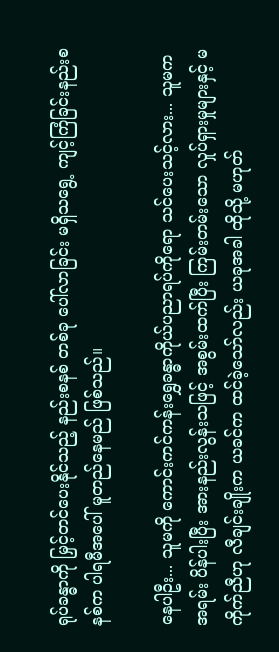ရုပ်ခန္ဓာကို မြှင့်တင်ပေးနိုင်သည့် နည်းစနစ် တစ်ခု ပေါ်လာခြင်း မရှိသရွေ့ ကျင့်ကြံခြင်းနည်းစနစ်က ပါရမီအပေါ် မူတည်နေမည် ဖြစ်သည်။

နေပါဦး... သူမကို ကောင်းကင်ကန်းရွှေခန္ဓာကိုယ်ပညာရပ်ကိုရော သင်ပေးသင့်လား... သူမက အရမ်း ပိန်ပါးပြီး အားနည်းလွန်းသဖြင့် အစွမ်းထက်ပြီး ကြမ်းတမ်းသော လှုပ်ရှားမှုများနှင့် မကိုက်ညီဟု လီချင်းချိုးက ယခင်က ထင်ခဲ့သော်လည်း ယခုအခါ ထိုသို့ မဟုတ်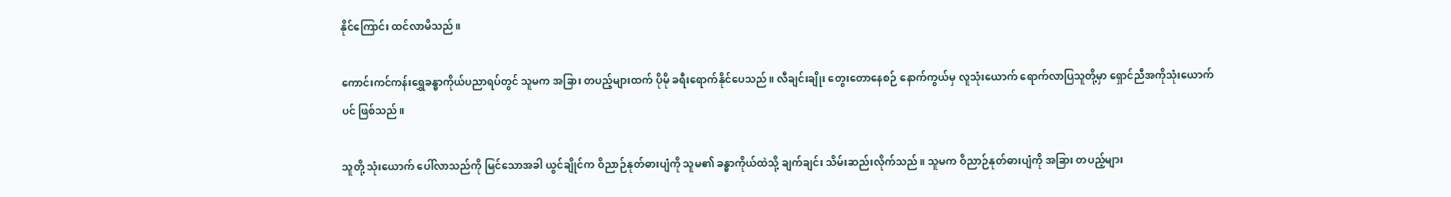နိုင်ကြောင်း ထင်လာမိသည်။

ကောင်းကင်ကန်းရွှေခန္ဓာကိုယ်ပညာရပ်တွင် သူမက အခြား တပည့်များထက် ပိုမို ခရီးရောက်နိုင်ပေသည်။ လီချင်းချိုး တွေးတောနေစဉ် နောက်ကွယ်မှ လူသုံးယောက် ရောက်လာပြသူတို့မှာ ရှောင်ညီအကိုသုံးယောက်ပင် ဖြစ်သည်။

သူတို့ သုံးယောက် ပေါ်လာသည်ကို မြင်သောအခါ ယွင်ချိုင်က ဝိညာဉ်နုတ်ဓားပျံကို သူမ၏ ခန္ဓာကိုယ်ထဲသို့ ချက်ချင်း သိမ်းဆည်းလိုက်သည်။ သူမက ဝိညာဉ်နုတ်ဓားပျံကို အခြား တပည့်များ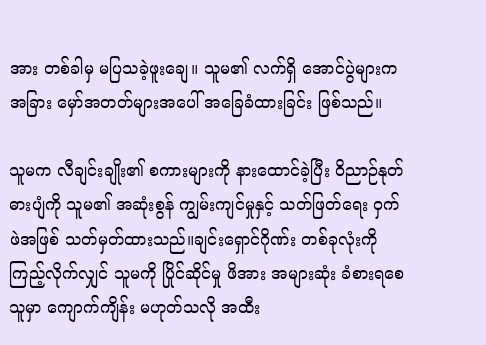အား တစ်ခါမှ မပြသခဲ့ဖူးချေ။ သူမ၏ လက်ရှိ အောင်ပွဲများက အခြား မှော်အတတ်များအပေါ် အခြေခံထားခြင်း ဖြစ်သည်။

သူမက လီချင်းချိုး၏ စကားများကို နားထောင်ခဲ့ပြီး ဝိညာဉ်နုတ်ဓားပျံကို သူမ၏ အဆုံးစွန် ကျွမ်းကျင်မှုနှင့် သတ်ဖြတ်ရေး ဝှက်ဖဲအဖြစ် သတ်မှတ်ထားသည်။ချင်းရှောင်ဂိုဏ်း တစ်ခုလုံးကို ကြည့်လိုက်လျှင် သူမကို ပြိုင်ဆိုင်မှု ဖိအား အများဆုံး ခံစားရစေသူမှာ ကျောက်ကျိန်း မဟုတ်သလို အထီး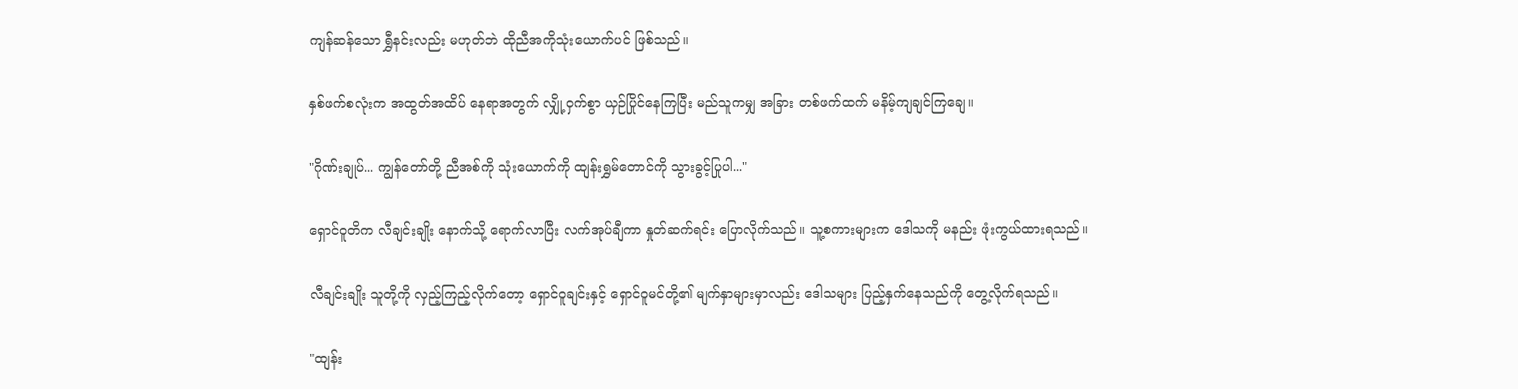ကျန်ဆန်သော ရွှီနင်းလည်း မဟုတ်ဘဲ ထိုညီအကိုသုံးယောက်ပင် ဖြစ်သည်။

နှစ်ဖက်စလုံးက အထွတ်အထိပ် နေရာအတွက် လျှို့ဝှက်စွာ ယှဉ်ပြိုင်နေကြပြီး မည်သူကမျှ အခြား တစ်ဖက်ထက် မနိမ့်ကျချင်ကြချေ။

"ဂိုဏ်းချုပ်... ကျွန်တော်တို့ ညီအစ်ကို သုံးယောက်ကို ထျန်းရွှမ်တောင်ကို သွားခွင့်ပြုပါ..."

ရှောင်ဝူတိက လီချင်းချိုး နောက်သို့ ရောက်လာပြီး လက်အုပ်ချီကာ နှုတ်ဆက်ရင်း ပြောလိုက်သည်။ သူ့စကားများက ဒေါသကို မနည်း ဖုံးကွယ်ထားရသည်။

လီချင်းချိုး သူတို့ကို လှည့်ကြည့်လိုက်တော့ ရှောင်ဝူချင်းနှင့် ရှောင်ဝူမင်တို့၏ မျက်နှာများမှာလည်း ဒေါသများ ပြည့်နှက်နေသည်ကို တွေ့လိုက်ရသည်။

"ထျန်း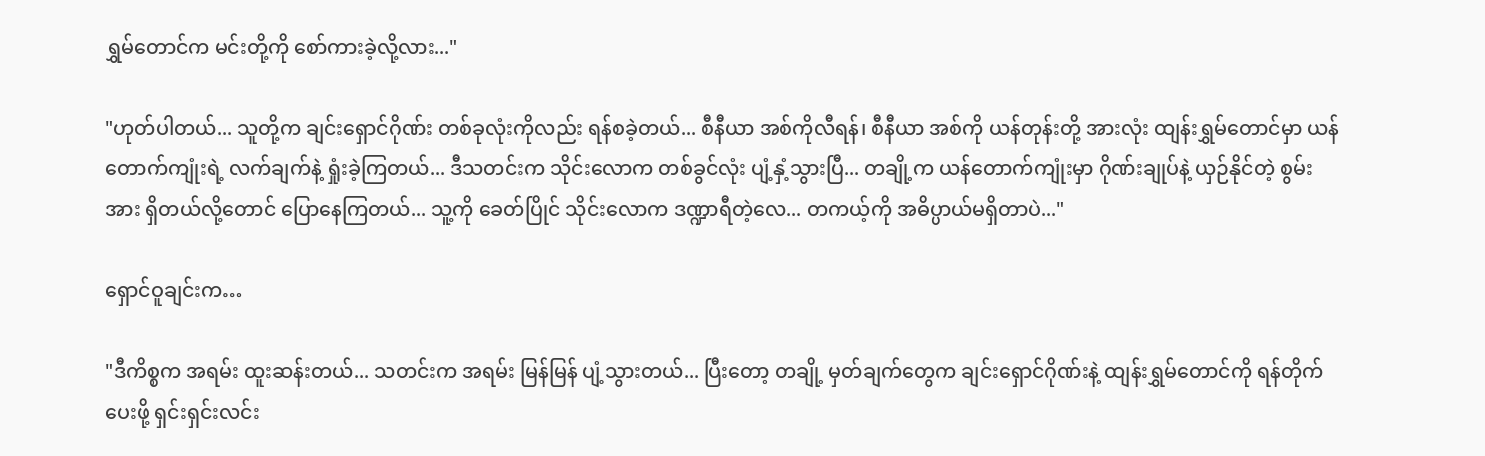ရွှမ်တောင်က မင်းတို့ကို စော်ကားခဲ့လို့လား..."

"ဟုတ်ပါတယ်... သူတို့က ချင်းရှောင်ဂိုဏ်း တစ်ခုလုံးကိုလည်း ရန်စခဲ့တယ်... စီနီယာ အစ်ကိုလီရန်၊ စီနီယာ အစ်ကို ယန်တုန်းတို့ အားလုံး ထျန်းရွှမ်တောင်မှာ ယန်တောက်ကျုံးရဲ့ လက်ချက်နဲ့ ရှုံးခဲ့ကြတယ်... ဒီသတင်းက သိုင်းလောက တစ်ခွင်လုံး ပျံ့နှံ့သွားပြီ... တချို့က ယန်တောက်ကျုံးမှာ ဂိုဏ်းချုပ်နဲ့ ယှဉ်နိုင်တဲ့ စွမ်းအား ရှိတယ်လို့တောင် ပြောနေကြတယ်... သူ့ကို ခေတ်ပြိုင် သိုင်းလောက ဒဏ္ဍာရီတဲ့လေ... တကယ့်ကို အဓိပ္ပာယ်မရှိတာပဲ..."

ရှောင်ဝူချင်းက…

"ဒီကိစ္စက အရမ်း ထူးဆန်းတယ်... သတင်းက အရမ်း မြန်မြန် ပျံ့သွားတယ်... ပြီးတော့ တချို့ မှတ်ချက်တွေက ချင်းရှောင်ဂိုဏ်းနဲ့ ထျန်းရွှမ်တောင်ကို ရန်တိုက်ပေးဖို့ ရှင်းရှင်းလင်း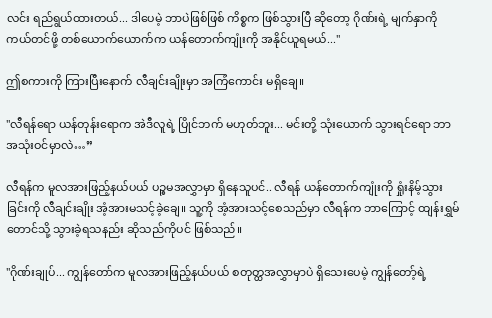လင်း ရည်ရွယ်ထားတယ်... ဒါပေမဲ့ ဘာပဲဖြစ်ဖြစ် ကိစ္စက ဖြစ်သွားပြီ ဆိုတော့ ဂိုဏ်းရဲ့ မျက်နှာကို ကယ်တင်ဖို့ တစ်ယောက်ယောက်က ယန်တောက်ကျုံးကို အနိုင်ယူရမယ်..."

ဤစကားကို ကြားပြီးနောက် လီချင်းချိုးမှာ အကြံကောင်း မရှိချေ။

"လီရန်ရော ယန်တုန်းရောက အဲဒီလူရဲ့ ပြိုင်ဘက် မဟုတ်ဘူး... မင်းတို့ သုံးယောက် သွားရင်ရော ဘာအသုံးဝင်မှာလဲ…”

လီရန်က မူလအားဖြည့်နယ်ပယ် ပဉ္စမအလွှာမှာ ရှိနေသူပင်.. လီရန် ယန်တောက်ကျုံးကို ရှုံးနိမ့်သွားခြင်းကို လီချင်းချိုး အံ့အားမသင့်ခဲ့ချေ။ သူ့ကို အံ့အားသင့်စေသည်မှာ လီရန်က ဘာကြောင့် ထျန်းရွှမ်တောင်သို့ သွားခဲ့ရသနည်း ဆိုသည်ကိုပင် ဖြစ်သည်။

"ဂိုဏ်းချုပ်... ကျွန်တော်က မူလအားဖြည့်နယ်ပယ် စတုတ္ထအလွှာမှာပဲ ရှိသေးပေမဲ့ ကျွန်တော့်ရဲ့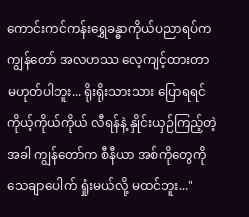ကောင်းကင်ကန်းရွှေခန္ဓာကိုယ်ပညာရပ်က ကျွန်တော် အလဟဿ လေ့ကျင့်ထားတာ မဟုတ်ပါဘူး... ရိုးရိုးသားသား ပြောရရင် ကိုယ့်ကိုယ်ကိုယ် လီရန်နဲ့ နှိုင်းယှဉ်ကြည့်တဲ့အခါ ကျွန်တော်က စီနီယာ အစ်ကိုတွေကို သေချာပေါက် ရှုံးမယ်လို့ မထင်ဘူး..."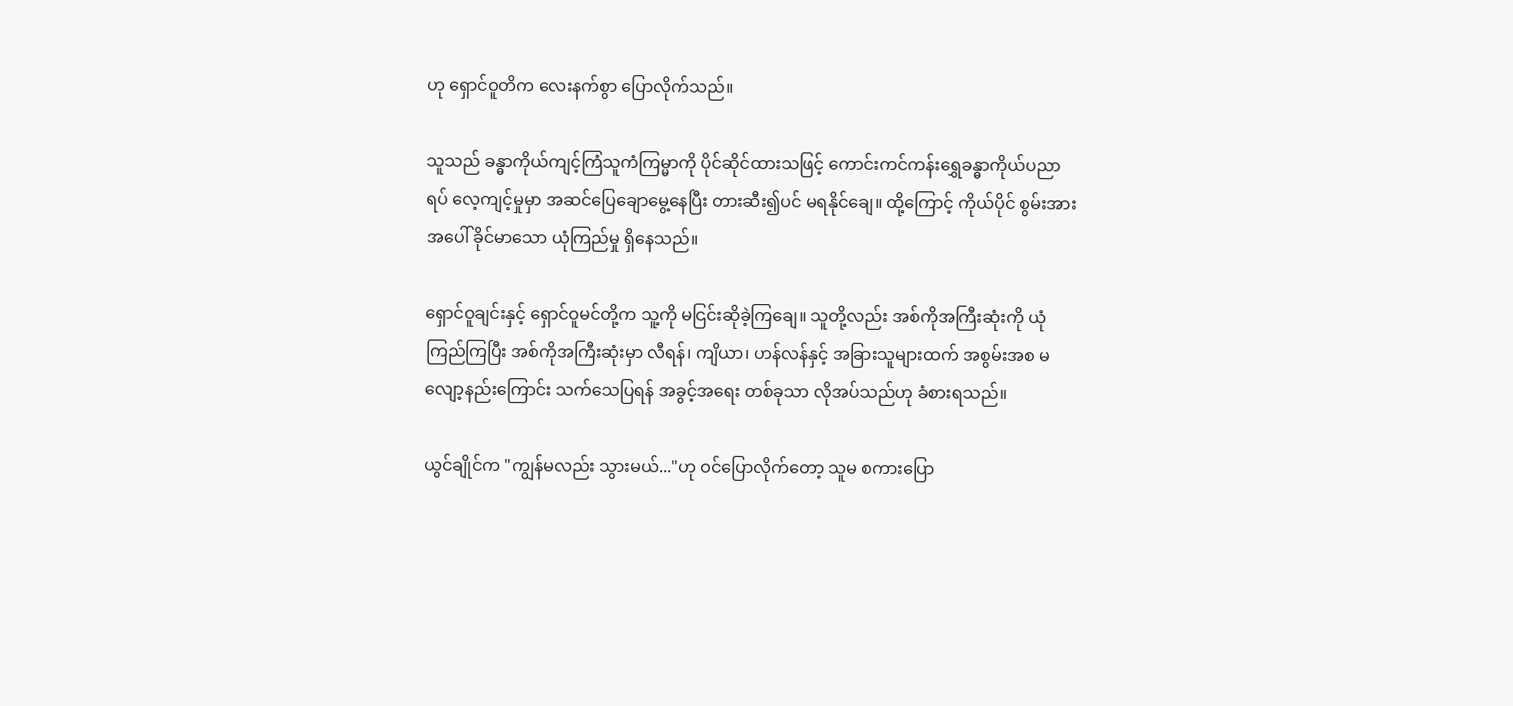ဟု ရှောင်ဝူတိက လေးနက်စွာ ပြောလိုက်သည်။

သူသည် ခန္ဓာကိုယ်ကျင့်ကြံသူကံကြမ္မာကို ပိုင်ဆိုင်ထားသဖြင့် ကောင်းကင်ကန်းရွှေခန္ဓာကိုယ်ပညာရပ် လေ့ကျင့်မှုမှာ အဆင်ပြေချောမွေ့နေပြီး တားဆီး၍ပင် မရနိုင်ချေ။ ထို့ကြောင့် ကိုယ်ပိုင် စွမ်းအားအပေါ် ခိုင်မာသော ယုံကြည်မှု ရှိနေသည်။

ရှောင်ဝူချင်းနှင့် ရှောင်ဝူမင်တို့က သူ့ကို မငြင်းဆိုခဲ့ကြချေ။ သူတို့လည်း အစ်ကိုအကြီးဆုံးကို ယုံကြည်ကြပြီး အစ်ကိုအကြီးဆုံးမှာ လီရန်၊ ကျိယာ၊ ဟန်လန်နှင့် အခြားသူများထက် အစွမ်းအစ မလျော့နည်းကြောင်း သက်သေပြရန် အခွင့်အရေး တစ်ခုသာ လိုအပ်သည်ဟု ခံစားရသည်။

ယွင်ချိုင်က "ကျွန်မလည်း သွားမယ်..."ဟု ဝင်ပြောလိုက်တော့ သူမ စကားပြော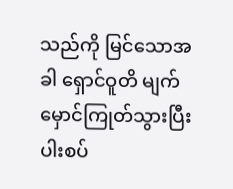သည်ကို မြင်သောအခါ ရှောင်ဝူတိ မျက်မှောင်ကြုတ်သွားပြီး ပါးစပ်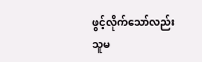ဖွင့်လိုက်သော်လည်း သူမ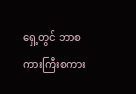ရှေ့တွင် ဘာစကားကြီးစကား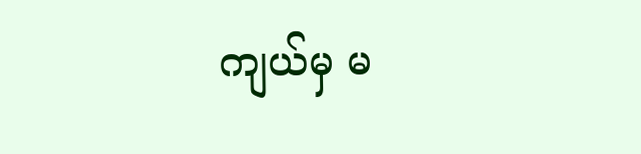ကျယ်မှ မ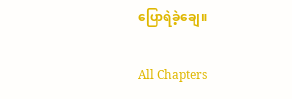ပြောရဲခဲ့ချေ။

All Chapters